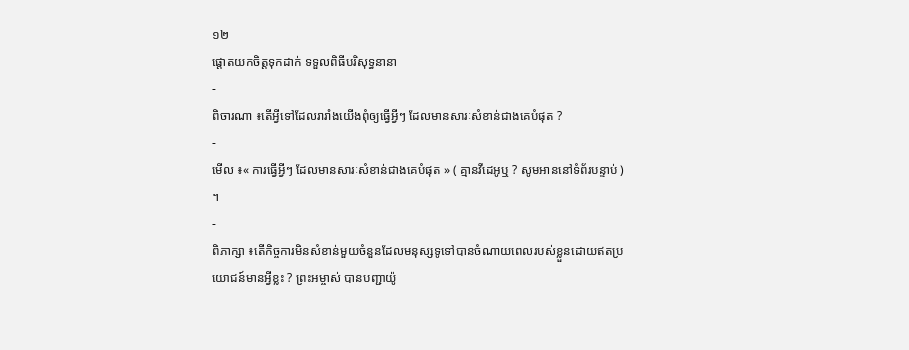១២
ផ្តោតយកចិត្តទុកដាក់ ទទួលពិធីបរិសុទ្ធនានា
-
ពិចារណា ៖តើអ្វីទៅដែលរារាំងយើងពុំឲ្យធ្វើអ្វីៗ ដែលមានសារៈសំខាន់ជាងគេបំផុត ?
-
មើល ៖« ការធ្វើអ្វីៗ ដែលមានសារៈសំខាន់ជាងគេបំផុត » ( គ្មានវីដេអូឬ ? សូមអាននៅទំព័របន្ទាប់ ) ។
-
ពិភាក្សា ៖តើកិច្ចការមិនសំខាន់មួយចំនួនដែលមនុស្សទូទៅបានចំណាយពេលរបស់ខ្លួនដោយឥតប្រយោជន៍មានអ្វីខ្លះ ? ព្រះអម្ចាស់ បានបញ្ជាយ៉ូ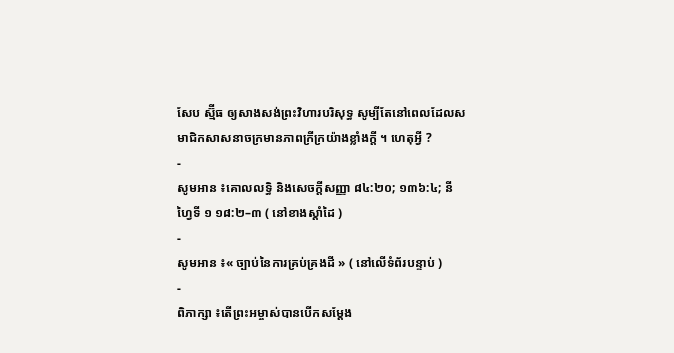សែប ស្ម៊ីធ ឲ្យសាងសង់ព្រះវិហារបរិសុទ្ធ សូម្បីតែនៅពេលដែលសមាជិកសាសនាចក្រមានភាពក្រីក្រយ៉ាងខ្លាំងក្តី ។ ហេតុអ្វី ?
-
សូមអាន ៖គោលលទ្ធិ និងសេចក្តីសញ្ញា ៨៤:២០; ១៣៦:៤; នីហ្វៃទី ១ ១៨:២–៣ ( នៅខាងស្តាំដៃ )
-
សូមអាន ៖« ច្បាប់នៃការគ្រប់គ្រងដី » ( នៅលើទំព័របន្ទាប់ )
-
ពិភាក្សា ៖តើព្រះអម្ចាស់បានបើកសម្ដែង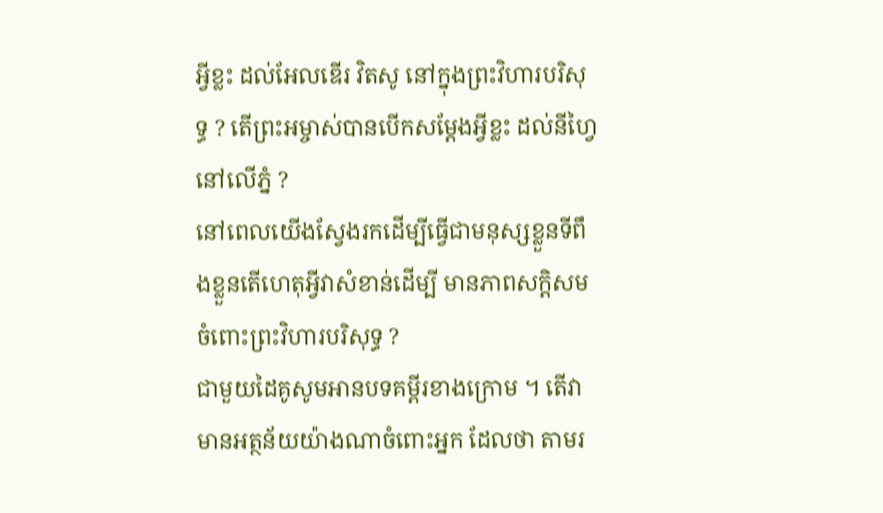អ្វីខ្លះ ដល់អែលឌើរ វិតសូ នៅក្នុងព្រះវិហារបរិសុទ្ធ ? តើព្រះអម្ចាស់បានបើកសម្ដែងអ្វីខ្លះ ដល់នីហ្វៃនៅលើភ្នំ ?
នៅពេលយើងស្វែងរកដើម្បីធ្វើជាមនុស្សខ្លួនទីពឹងខ្លួនតើហេតុអ្វីវាសំខាន់ដើម្បី មានភាពសក្តិសមចំពោះព្រះវិហារបរិសុទ្ធ ?
ជាមួយដៃគូសូមអានបទគម្ពីរខាងក្រោម ។ តើវាមានអត្ថន័យយ៉ាងណាចំពោះអ្នក ដែលថា តាមរ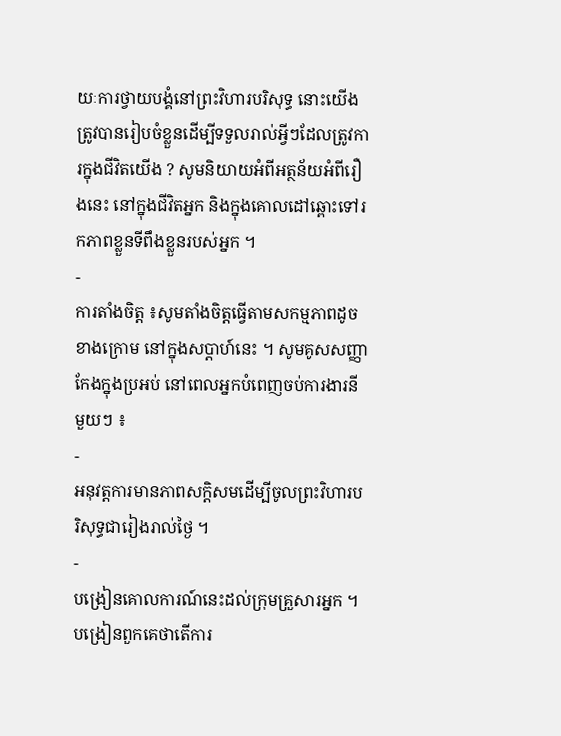យៈការថ្វាយបង្គំនៅព្រះវិហារបរិសុទ្ធ នោះយើងត្រូវបានរៀបចំខ្លួនដើម្បីទទួលរាល់អ្វីៗដែលត្រូវការក្នុងជីវិតយើង ? សូមនិយាយអំពីអត្ថន័យអំពីរឿងនេះ នៅក្នុងជីវិតអ្នក និងក្នុងគោលដៅឆ្ពោះទៅរកភាពខ្លួនទីពឹងខ្លួនរបស់អ្នក ។
-
ការតាំងចិត្ត ៖សូមតាំងចិត្តធ្វើតាមសកម្មភាពដូចខាងក្រោម នៅក្នុងសប្ដាហ៍នេះ ។ សូមគូសសញ្ញាកែងក្នុងប្រអប់ នៅពេលអ្នកបំពេញចប់ការងារនីមួយៗ ៖
-
អនុវត្តការមានភាពសក្តិសមដើម្បីចូលព្រះវិហារបរិសុទ្ធជារៀងរាល់ថ្ងៃ ។
-
បង្រៀនគោលការណ៍នេះដល់ក្រុមគ្រួសារអ្នក ។ បង្រៀនពួកគេថាតើការ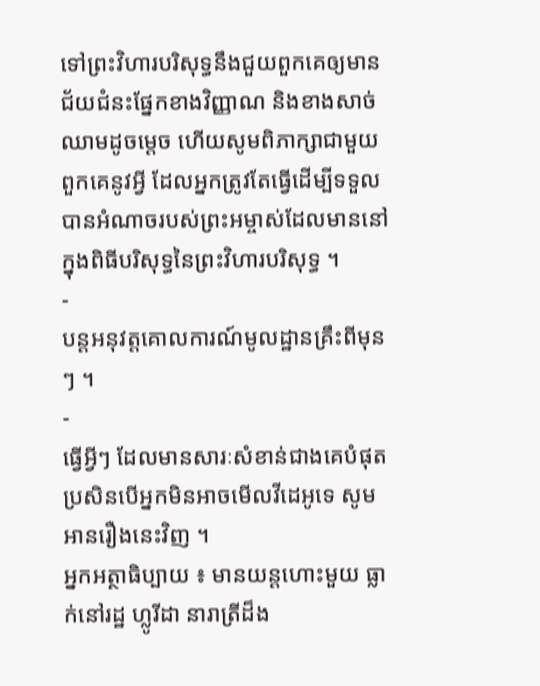ទៅព្រះវិហារបរិសុទ្ធនឹងជួយពួកគេឲ្យមានជ័យជំនះផ្នែកខាងវិញ្ញាណ និងខាងសាច់ឈាមដូចម្តេច ហើយសូមពិភាក្សាជាមួយពួកគេនូវអ្វី ដែលអ្នកត្រូវតែធ្វើដើម្បីទទួលបានអំណាចរបស់ព្រះអម្ចាស់ដែលមាននៅក្នុងពិធីបរិសុទ្ធនៃព្រះវិហារបរិសុទ្ធ ។
-
បន្តអនុវត្តគោលការណ៍មូលដ្ឋានគ្រឹះពីមុនៗ ។
-
ធ្វើអ្វីៗ ដែលមានសារៈសំខាន់ជាងគេបំផុត
ប្រសិនបើអ្នកមិនអាចមើលវីដេអូទេ សូមអានរឿងនេះវិញ ។
អ្នកអត្ថាធិប្បាយ ៖ មានយន្តហោះមួយ ធ្លាក់នៅរដ្ឋ ហ្លូរីដា នារាត្រីដ៏ង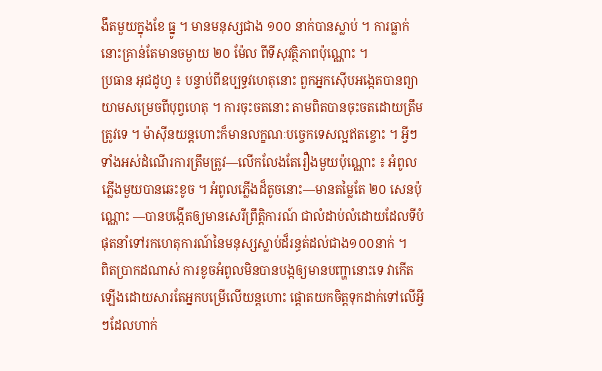ងឹតមួយក្នុងខែ ធ្នូ ។ មានមនុស្សជាង ១០០ នាក់បានស្លាប់ ។ ការធ្លាក់នោះគ្រាន់តែមានចម្ងាយ ២០ ម៉ែល ពីទីសុវត្ថិភាពប៉ុណ្ណោះ ។
ប្រធាន អុជដូហ្វ ៖ បន្ទាប់ពីឧប្បទ្ធវហេតុនោះ ពួកអ្នកស៊ើបអង្កេតបានព្យាយាមសម្រេចពីបុព្វហេតុ ។ ការចុះចតនោះ តាមពិតបានចុះចតដោយត្រឹមត្រូវទេ ។ ម៉ាស៊ីនយន្តហោះក៏មានលក្ខណៈបច្ចេកទេសល្អឥតខ្ចោះ ។ អ្វីៗទាំងអស់ដំណើរការត្រឹមត្រូវ—លើកលែងតែរឿងមួយប៉ុណ្ណោះ ៖ អំពូលភ្លើងមួយបានឆេះខូច ។ អំពូលភ្លើងដ៏តូចនោះ—មានតម្លៃតែ ២០ សេនប៉ុណ្ណោះ —បានបង្កើតឲ្យមានសេរីព្រឹត្តិការណ៍ ជាលំដាប់លំដោយដែលទីបំផុតនាំទៅរកហេតុការណ៍នៃមនុស្សស្លាប់ដ៏រន្ធត់ដល់ជាង១០០នាក់ ។
ពិតប្រាកដណាស់ ការខូចអំពូលមិនបានបង្កឲ្យមានបញ្ហានោះទេ វាកើតឡើងដោយសារតែអ្នកបម្រើលើយន្តហោះ ផ្តោតយកចិត្តទុកដាក់ទៅលើអ្វីៗដែលហាក់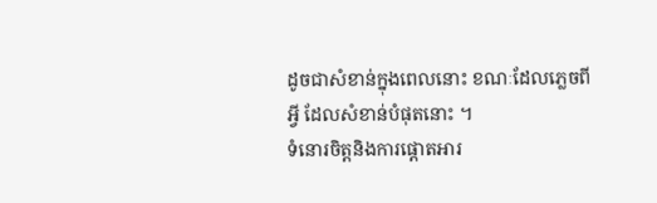ដូចជាសំខាន់ក្នុងពេលនោះ ខណៈដែលភ្លេចពីអ្វី ដែលសំខាន់បំផុតនោះ ។
ទំនោរចិត្តនិងការផ្តោតអារ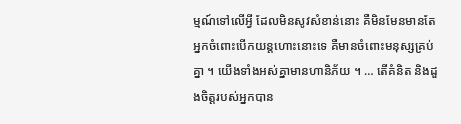ម្មណ៍ទៅលើអ្វី ដែលមិនសូវសំខាន់នោះ គឺមិនមែនមានតែអ្នកចំពោះបើកយន្តហោះនោះទេ គឺមានចំពោះមនុស្សគ្រប់គ្នា ។ យើងទាំងអស់គ្នាមានហានិភ័យ ។ … តើគំនិត និងដួងចិត្តរបស់អ្នកបាន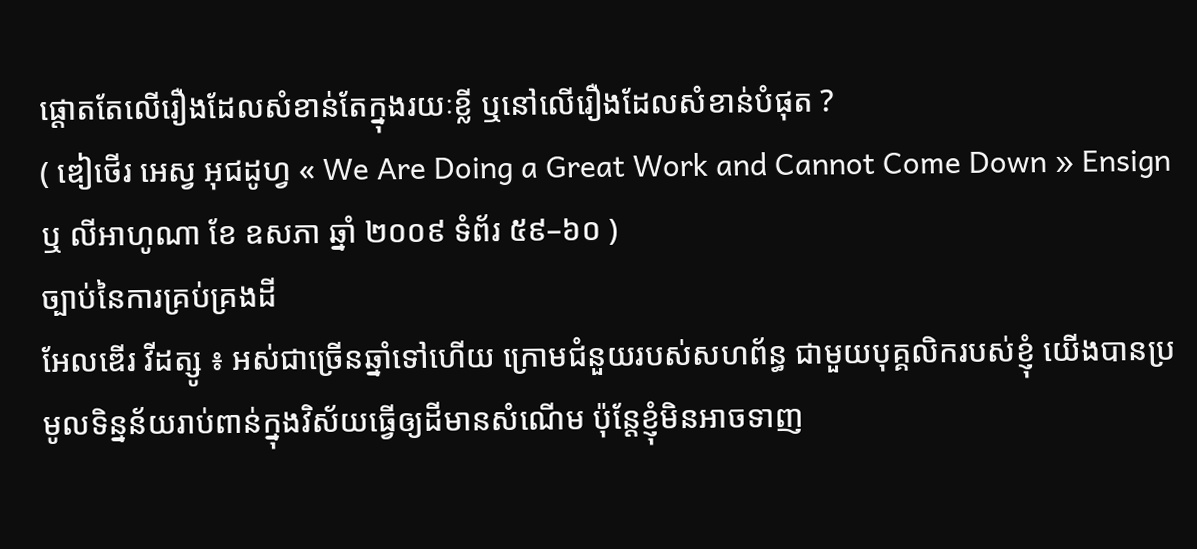ផ្តោតតែលើរឿងដែលសំខាន់តែក្នុងរយៈខ្លី ឬនៅលើរឿងដែលសំខាន់បំផុត ?
( ឌៀថើរ អេស្វ អុជដូហ្វ « We Are Doing a Great Work and Cannot Come Down » Ensign ឬ លីអាហូណា ខែ ឧសភា ឆ្នាំ ២០០៩ ទំព័រ ៥៩–៦០ )
ច្បាប់នៃការគ្រប់គ្រងដី
អែលឌើរ វីដត្សូ ៖ អស់ជាច្រើនឆ្នាំទៅហើយ ក្រោមជំនួយរបស់សហព័ន្ធ ជាមួយបុគ្គលិករបស់ខ្ញុំ យើងបានប្រមូលទិន្នន័យរាប់ពាន់ក្នុងវិស័យធ្វើឲ្យដីមានសំណើម ប៉ុន្តែខ្ញុំមិនអាចទាញ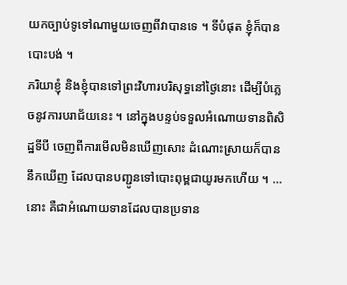យកច្បាប់ទូទៅណាមួយចេញពីវាបានទេ ។ ទីបំផុត ខ្ញុំក៏បានបោះបង់ ។
ភរិយាខ្ញុំ និងខ្ញុំបានទៅព្រះវិហារបរិសុទ្ធនៅថ្ងៃនោះ ដើម្បីបំភ្លេចនូវការបរាជ័យនេះ ។ នៅក្នុងបន្ទប់ទទួលអំណោយទានពិសិដ្ឋទីបី ចេញពីការមើលមិនឃើញសោះ ដំណោះស្រាយក៏បាននឹកឃើញ ដែលបានបញ្ជូនទៅបោះពុម្ពជាយូរមកហើយ ។ …
នោះ គឺជាអំណោយទានដែលបានប្រទាន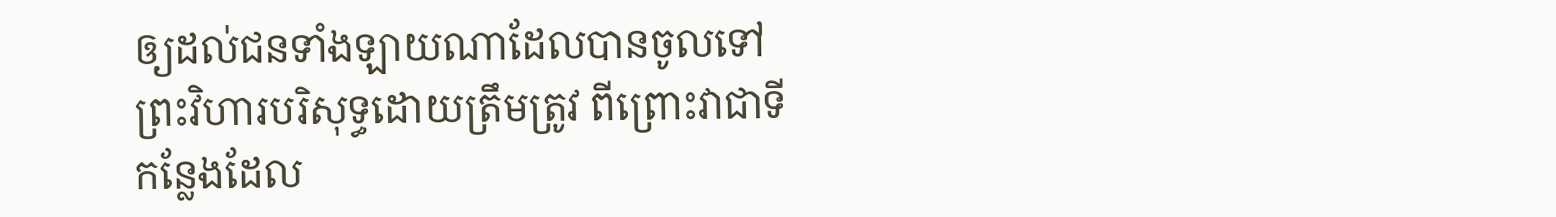ឲ្យដល់ជនទាំងឡាយណាដែលបានចូលទៅព្រះវិហារបរិសុទ្ធដោយត្រឹមត្រូវ ពីព្រោះវាជាទីកន្លែងដែល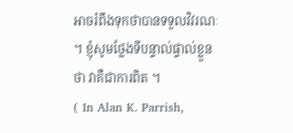អាចរំពឹងទុកថាបានទទួលវិវរណៈ ។ ខ្ញុំសូមថ្លែងទីបន្ទាល់ផ្ទាល់ខ្លួនថា វាគឺជាការពិត ។
( In Alan K. Parrish,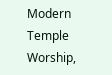Modern Temple Worship,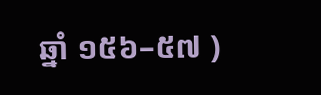ឆ្នាំ ១៥៦–៥៧ )